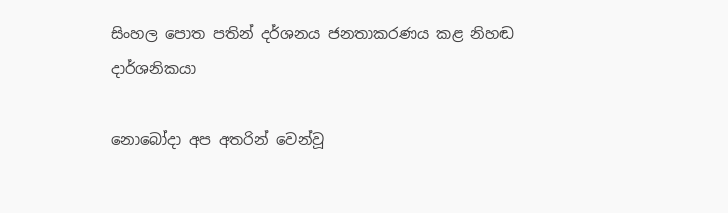සිංහල පොත පතින් දර්ශනය ජනතාකරණය කළ නිහඬ දාර්ශනිකයා

නොබෝදා අප අතරින් වෙන්වූ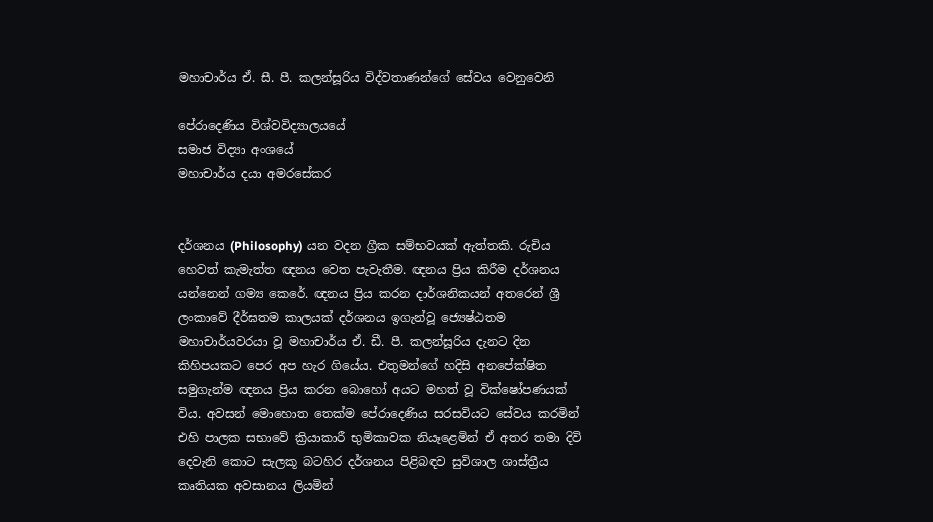මහාචාර්ය ඒ. සී. පී. කලන්සූරිය විද්වතාණන්ගේ සේවය වෙනුවෙනි

පේරාදෙණිය විශ්වවිද්‍යාලයයේ
සමාජ විද්‍යා අංශයේ
මහාචාර්ය දයා අමරසේකර


දර්ශනය (Philosophy) යන වදන ග්‍රීක සම්භවයක්‌ ඇත්තකි. රුචිය හෙවත් කැමැත්ත ඥනය වෙත පැවැතීම. ඥනය ප්‍රිය කිරීම දර්ශනය යන්නෙන් ගම්‍ය කෙරේ. ඥනය ප්‍රිය කරන දාර්ශනිකයන් අතරෙන් ශ්‍රී ලංකාවේ දීර්ඝතම කාලයක්‌ දර්ශනය ඉගැන්වූ ජ්‍යෙෂ්ඨතම මහාචාර්යවරයා වූ මහාචාර්ය ඒ. ඩී. පී. කලන්සූරිය දැනට දින කිහිපයකට පෙර අප හැර ගියේය. එතුමන්ගේ හදිසි අනපේක්‌ෂිත සමුගැන්ම ඥනය ප්‍රිය කරන බොහෝ අයට මහත් වූ වික්‌ෂෝපණයක්‌ විය. අවසන් මොහොත තෙක්‌ම පේරාදෙණිය සරසවියට සේවය කරමින් එහි පාලක සභාවේ ක්‍රියාකාරී භුමිකාවක නියෑළෙමින් ඒ අතර තමා දිවි දෙවැනි කොට සැලකූ බටහිර දර්ශනය පිළිබඳව සුවිශාල ශාස්‌ත්‍රීය කෘතියක අවසානය ලියමින්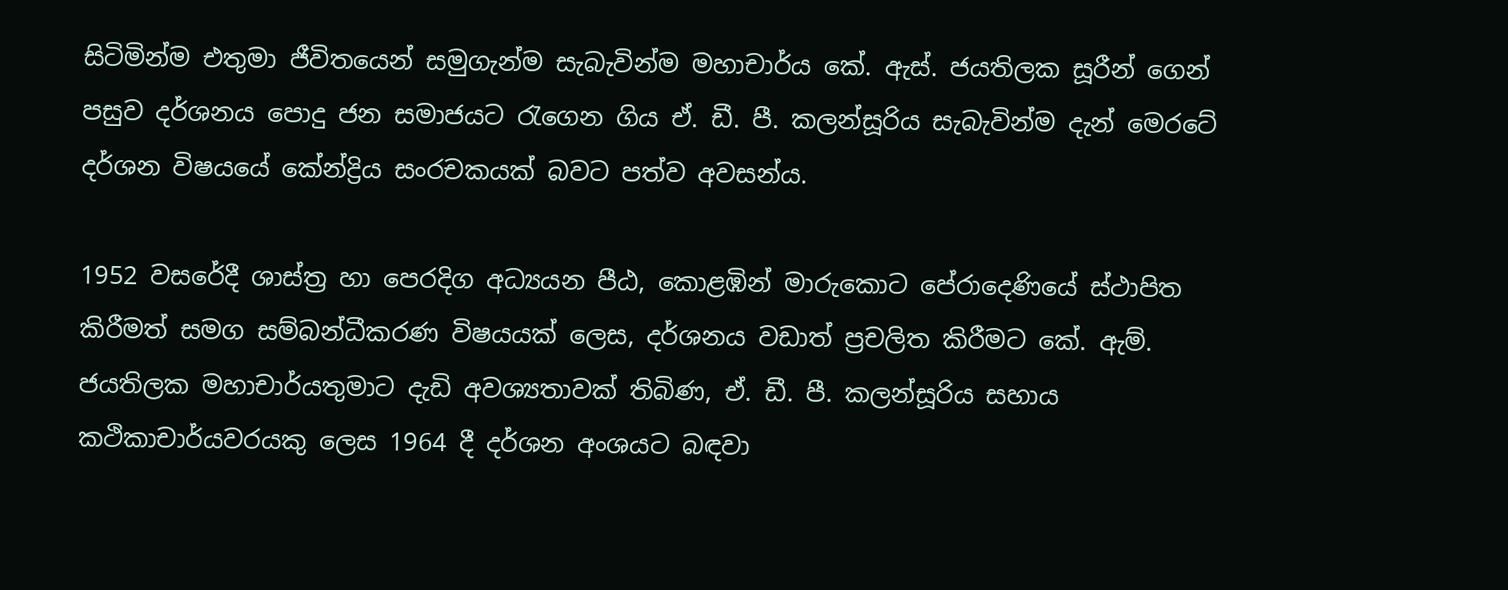සිටිමින්ම එතුමා ජීවිතයෙන් සමුගැන්ම සැබැවින්ම මහාචාර්ය කේ. ඇස්‌. ජයතිලක සූරීන් ගෙන් පසුව දර්ශනය පොදු ජන සමාජයට රැගෙන ගිය ඒ. ඩී. පී. කලන්සූරිය සැබැවින්ම දැන් මෙරටේ දර්ශන විෂයයේ කේන්ද්‍රිය සංරචකයක්‌ බවට පත්ව අවසන්ය.

1952 වසරේදී ශාස්‌ත්‍ර හා පෙරදිග අධ්‍යයන පීඨ, කොළඹින් මාරුකොට පේරාදෙණියේ ස්‌ථාපිත කිරීමත් සමග සම්බන්ධීකරණ විෂයයක්‌ ලෙස, දර්ශනය වඩාත් ප්‍රචලිත කිරීමට කේ. ඇම්. ජයතිලක මහාචාර්යතුමාට දැඩි අවශ්‍යතාවක්‌ තිබිණ, ඒ. ඩී. පී. කලන්සූරිය සහාය කථිකාචාර්යවරයකු ලෙස 1964 දී දර්ශන අංශයට බඳවා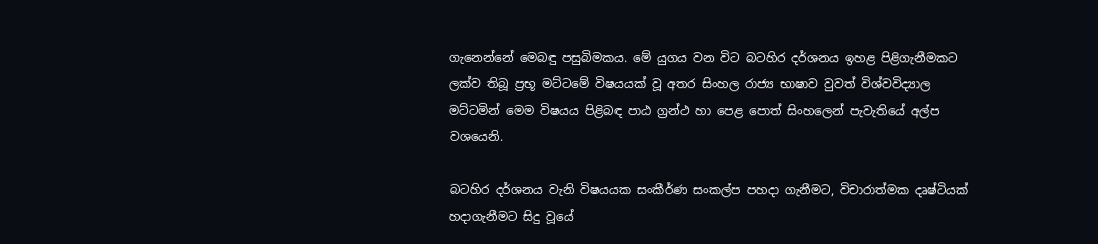ගැනෙන්නේ මෙබඳු පසුබිමකය. මේ යුගය වන විට බටහිර දර්ශනය ඉහළ පිළිගැනීමකට ලක්‌ව තිබූ ප්‍රභූ මට්‌ටමේ විෂයයක්‌ වූ අතර සිංහල රාජ්‍ය භාෂාව වුවත් විශ්වවිද්‍යාල මට්‌ටමින් මෙම විෂයය පිළිබඳ පාඨ ග්‍රන්ථ හා පෙළ පොත් සිංහලෙන් පැවැතියේ අල්ප වශයෙනි.

බටහිර දර්ශනය වැනි විෂයයක සංකීර්ණ සංකල්ප පහදා ගැනීමට, විචාරාත්මක දෘෂ්ටියක්‌ හදාගැනීමට සිදු වූයේ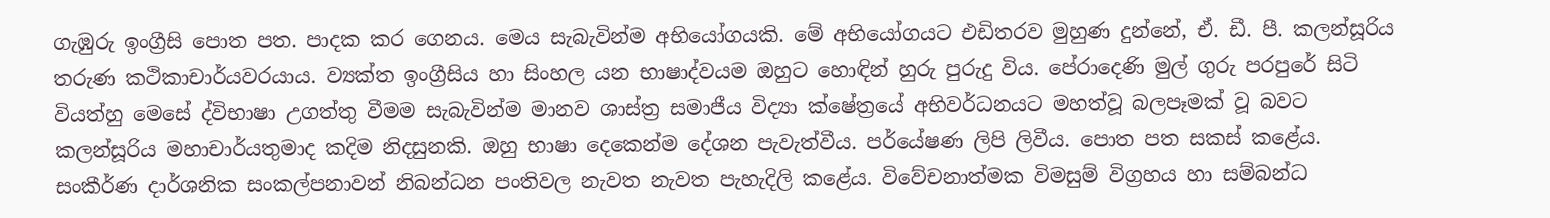ගැඹුරු ඉංග්‍රීසි පොත පත. පාදක කර ගෙනය. මෙය සැබැවින්ම අභියෝගයකි. මේ අභියෝගයට එඩිතරව මුහුණ දුන්නේ, ඒ. ඩී. පී. කලන්සූරිය තරුණ කථිකාචාර්යවරයාය. ව්‍යක්‌ත ඉංග්‍රීසිය හා සිංහල යන භාෂාද්වයම ඔහුට හොඳින් හුරු පුරුදු විය. පේරාදෙණි මුල් ගුරු පරපුරේ සිටි වියත්හු මෙසේ ද්විභාෂා උගත්තු වීමම සැබැවින්ම මානව ශාස්‌ත්‍ර සමාජීය විද්‍යා ක්‌ෂේත්‍රයේ අභිවර්ධනයට මහත්වූ බලපෑමක්‌ වූ බවට කලන්සූරිය මහාචාර්යතුමාද කදිම නිදසුනකි. ඔහු භාෂා දෙකෙන්ම දේශන පැවැත්වීය. පර්යේෂණ ලිපි ලිවීය. පොත පත සකස්‌ කළේය. සංකීර්ණ දාර්ශනික සංකල්පනාවන් නිබන්ධන පංතිවල නැවත නැවත පැහැදිලි කළේය. විවේචනාත්මක විමසුම් විග්‍රහය හා සම්බන්ධ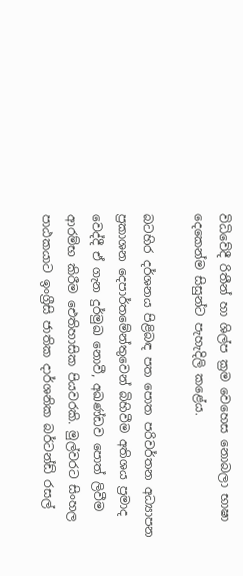විධිවේදී රිතීන් හා ශිල්ප ක්‍රම වෙහෙස නොබලා භාෂා දෙකෙන්ම සිසුන්ට පැහැදිලි කළේය.

බටහිර දර්ශනය පිළිබඳ පත පොත පරිවර්තන අධ්‍යාපන ප්‍රකාශන දෙපාර්තමේන්තුවෙන් බිහිවීම අතිශය ප්‍රමාද වෙද්දී ඒ ගැන දුර්මුඛ නොවී, අඛණ්‌ඩව පොත් ලිවීම ආරම්භ කිරීම ඓතිහාසික පියවරකි. මුල්වරට සිංහල පාඨකයාට ඉංග්‍රීසි ජාතික දාර්ශනික බර්ටන්ඩ් රසල්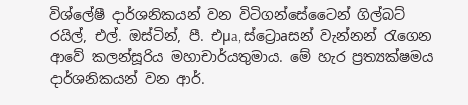විශ්ලේෂී දාර්ශනිකයන් වන විටිගන්සේටෛන් ගිල්බට්‌ රයිල්, එල්. ඔස්‌ටින්, පී. එµa, ස්‌ට්‍රොaසන් වැන්නන් රැගෙන ආවේ කලන්සූරිය මහාචාර්යතුමාය. මේ හැර ප්‍රත්‍යක්‌ෂමය දාර්ශනිකයන් වන ආර්.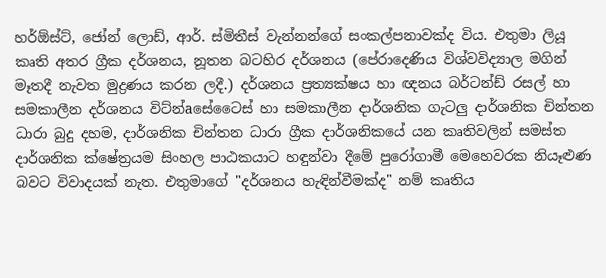හර්ඕස්‌ට්‌, ජෝන් ලොඩ්, ආර්. ස්‌මිතීස්‌ වැන්නන්ගේ සංකල්පනාවක්‌ද විය. එතුමා ලියූ කෘති අතර ග්‍රීක දර්ශනය, නූතන බටහිර දර්ශනය (පේරාදෙණිය විශ්වවිද්‍යාල මගින් මෑතදී නැවත මුද්‍රණය කරන ලදී.) දර්ශනය ප්‍රත්‍යක්‌ෂය හා ඥනය බර්ටන්ඩ් රසල් හා සමකාලීන දර්ශනය විට්‌න්aසේටෛස්‌ හා සමකාලීන දාර්ශනික ගැටලු දාර්ශනික චින්තන ධාරා බුදු දහම, දාර්ශනික චින්තන ධාරා ග්‍රීක දාර්ශනිකයේ යන කෘතිවලින් සමස්‌ත දාර්ශනික ක්‌ෂේත්‍රයම සිංහල පාඨකයාට හඳුන්වා දීමේ පුරෝගාමී මෙහෙවරක නියෑළුණ බවට විවාදයක්‌ නැත. එතුමාගේ "දර්ශනය හැඳින්වීමක්‌ද" නම් කෘතිය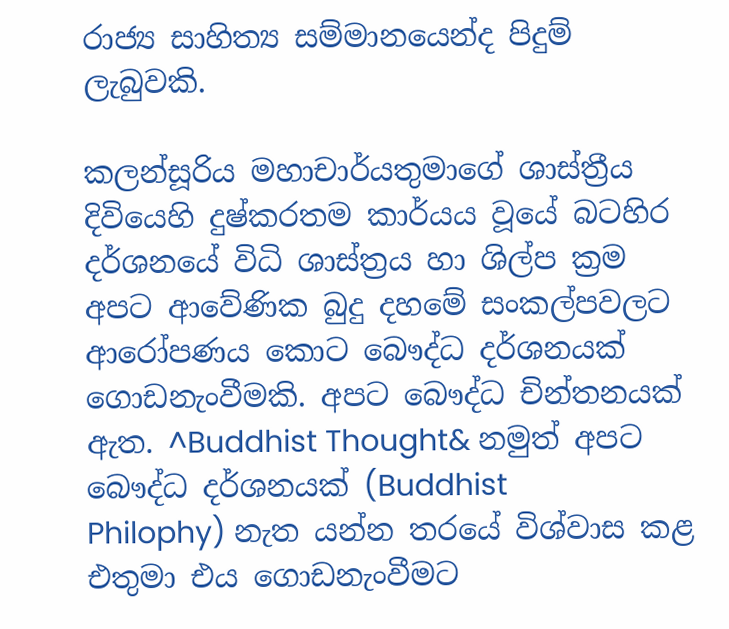රාජ්‍ය සාහිත්‍ය සම්මානයෙන්ද පිදුම් ලැබුවකි.

කලන්සූරිය මහාචාර්යතුමාගේ ශාස්‌ත්‍රීය දිවියෙහි දුෂ්කරතම කාර්යය වූයේ බටහිර දර්ශනයේ විධි ශාස්‌ත්‍රය හා ශිල්ප ක්‍රම අපට ආවේණික බුදු දහමේ සංකල්පවලට ආරෝපණය කොට බෞද්ධ දර්ශනයක්‌ ගොඩනැංවීමකි. අපට බෞද්ධ චින්තනයක්‌ ඇත. ^Buddhist Thought& නමුත් අපට බෞද්ධ දර්ශනයක්‌ (Buddhist
Philophy) නැත යන්න තරයේ විශ්වාස කළ එතුමා එය ගොඩනැංවීමට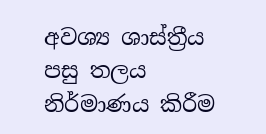අවශ්‍ය ශාස්‌ත්‍රීය පසු තලය නිර්මාණය කිරීම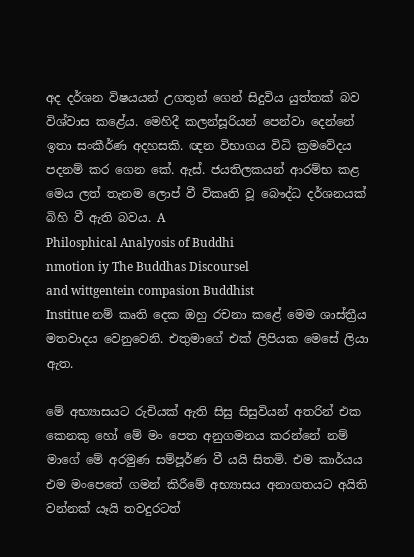අද දර්ශන විෂයයන් උගතුන් ගෙන් සිදුවිය යුත්තක්‌ බව විශ්වාස කළේය. මෙහිදී කලන්සූරියන් පෙන්වා දෙන්නේ ඉතා සංකීර්ණ අදහසකි. ඥන විභාගය විධි ක්‍රමවේදය පදනම් කර ගෙන කේ. ඇස්‌. ජයතිලකයන් ආරම්භ කළ මෙය ලත් තැනම ලොප් වී විකෘති වූ බෞද්ධ දර්ශනයක්‌ බිහි වී ඇති බවය. A
Philosphical Analyosis of Buddhi
nmotion iy The Buddhas Discoursel
and wittgentein compasion Buddhist
Institue නම් කෘති දෙක ඔහු රචනා කළේ මෙම ශාස්‌ත්‍රීය මතවාදය වෙනුවෙනි. එතුමාගේ එක්‌ ලිපියක මෙසේ ලියා ඇත.

මේ අභ්‍යාසයට රුචියක්‌ ඇති සිසු සිසුවියන් අතරින් එක කෙනකු හෝ මේ මං පෙත අනුගමනය කරන්නේ නම් මාගේ මේ අරමුණ සම්පූර්ණ වී යයි සිතමි. එම කාර්යය එම මංපෙතේ ගමන් කිරීමේ අභ්‍යාසය අනාගතයට අයිති වන්නක්‌ යෑයි තවදුරටත්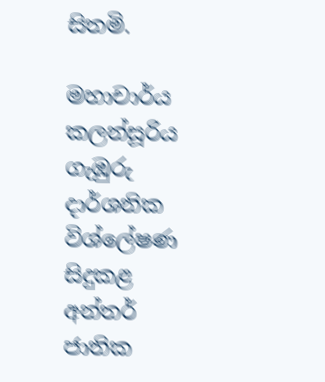සිතමි.

මහාචාර්ය කලන්සූරිය ගැඹුරු දාර්ශනික විශ්ලේෂණ සිදුකළ අන්තර් ජාතික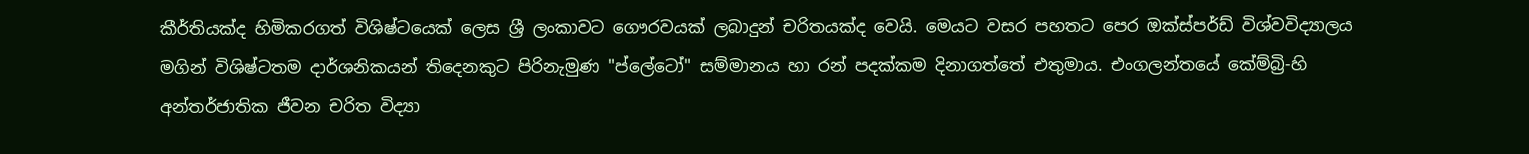කීර්තියක්‌ද හිමිකරගත් විශිෂ්ටයෙක්‌ ලෙස ශ්‍රී ලංකාවට ගෞරවයක්‌ ලබාදුන් චරිතයක්‌ද වෙයි. මෙයට වසර පහතට පෙර ඔක්‌ස්‌පර්ඩ් විශ්වවිද්‍යාලය මගින් විශිෂ්ටතම දාර්ශනිකයන් තිදෙනකුට පිරිනැමුණ "ප්ලේටෝ" සම්මානය හා රන් පදක්‌කම දිනාගත්තේ එතුමාය. එංගලන්තයේ කේම්බ්‍රි-හි අන්තර්ජාතික ජීවන චරිත විද්‍යා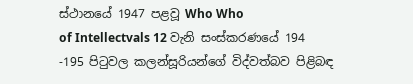ස්‌ථානයේ 1947 පළවූ Who Who
of Intellectvals 12 වැනි සංස්‌කරණයේ 194 -195 පිටුවල කලන්සූරියන්ගේ විද්වත්බව පිළිබඳ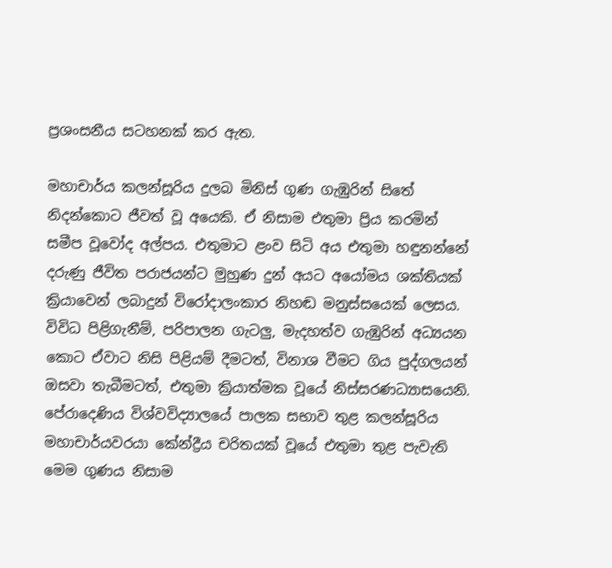ප්‍රශංසනීය සටහනක්‌ කර ඇත.

මහාචාර්ය කලන්සූරිය දුලබ මිනිස්‌ ගුණ ගැඹුරින් සිතේ නිදන්කොට ජීවත් වූ අයෙකි. ඒ නිසාම එතුමා ප්‍රිය කරමින් සමීප වූවෝද අල්පය. එතුමාට ළංව සිටි අය එතුමා හඳුනන්නේ දරුණු ජීවිත පරාජයන්ට මුහුණ දුන් අයට අයෝමය ශක්‌තියක්‌ ක්‍රියාවෙන් ලබාදුන් විරෝදාලංකාර නිහඬ මනුස්‌සයෙක්‌ ලෙසය. විවිධ පිළිගැනීම්, පරිපාලන ගැටලු, මැදහත්ව ගැඹුරින් අධ්‍යයන කොට ඒවාට නිසි පිළියම් දීමටත්, විනාශ වීමට ගිය පුද්ගලයන් ඔසවා තැබීමටත්, එතුමා ක්‍රියාත්මක වූයේ නිස්සරණධ්‍යාසයෙනි. පේරාදෙණිය විශ්වවිද්‍යාලයේ පාලක සභාව තුළ කලන්සූරිය මහාචාර්යවරයා කේන්ද්‍රීය චරිතයක්‌ වූයේ එතුමා තුළ පැවැති මෙම ගුණය නිසාම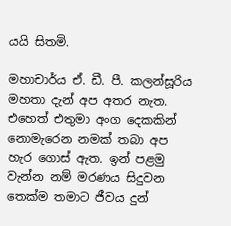යයි සිතමි.

මහාචාර්ය ඒ. ඩී. පී. කලන්සූරිය මහතා දැන් අප අතර නැත. එහෙත් එතුමා අංග දෙකකින් නොමැරෙන නමක්‌ තබා අප හැර ගොස්‌ ඇත. ඉන් පළමු වැන්න නම් මරණය සිදුවන තෙක්‌ම තමාට ජීවය දුන්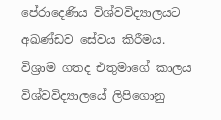පේරාදෙණිය විශ්වවිද්‍යාලයට අඛණ්‌ඩව සේවය කිරීමය. විශ්‍රාම ගතද එතුමාගේ කාලය විශ්වවිද්‍යාලයේ ලිපිගොනු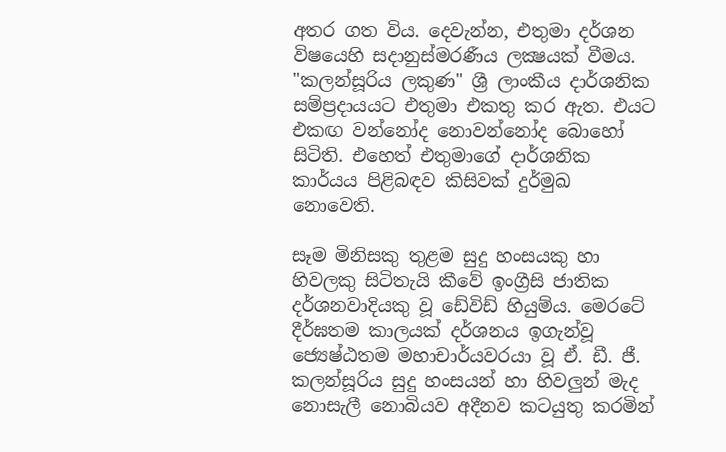අතර ගත විය. දෙවැන්න, එතුමා දර්ශන විෂයෙහි සදානුස්‌මරණීය ලක්‍ෂයක්‌ වීමය. "කලන්සූරිය ලකුණ" ශ්‍රී ලාංකීය දාර්ශනික සම්ප්‍රදායයට එතුමා එකතු කර ඇත. එයට එකඟ වන්නෝද නොවන්නෝද බොහෝ සිටිති. එහෙත් එතුමාගේ දාර්ශනික කාර්යය පිළිබඳව කිසිවක්‌ දුර්මුඛ නොවෙති.

සෑම මිනිසකු තුළම සුදු හංසයකු හා හිවලකු සිටිතැයි කීවේ ඉංග්‍රීසි ජාතික දර්ශනවාදියකු වූ ඩේවිඩ් හියුම්ය. මෙරටේ දීර්ඝතම කාලයක්‌ දර්ශනය ඉගැන්වූ ජ්‍යෙෂ්ඨතම මහාචාර්යවරයා වූ ඒ. ඩී. ජී. කලන්සූරිය සුදු හංසයන් හා හිවලුන් මැද නොසැලී නොබියව අදීනව කටයුතු කරමින්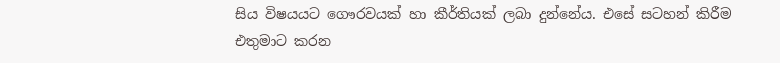සිය විෂයයට ගෞරවයක්‌ හා කීර්තියක්‌ ලබා දුන්නේය. එසේ සටහන් කිරීම එතුමාට කරන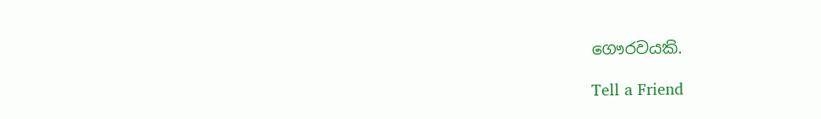ගෞරවයකි.

Tell a Friend